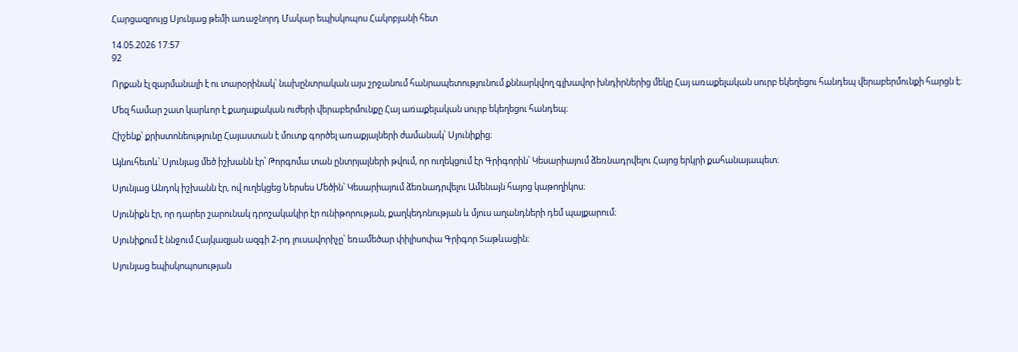Հարցազրույց Սյունյաց թեմի առաջնորդ Մակար եպիսկոպոս Հակոբյանի հետ

14.05.2026 17:57
92

Որքան էլ զարմանալի է ու տարօրինակ՝ նախընտրական այս շրջանում հանրապետությունում քննարկվող գլխավոր խնդիրներից մեկը Հայ առաքելական սուրբ եկեղեցու հանդեպ վերաբերմունքի հարցն է։

Մեզ համար շատ կարևոր է քաղաքական ուժերի վերաբերմունքը Հայ առաքելական սուրբ եկեղեցու հանդեպ։

Հիշենք՝ քրիստոնեությունը Հայաստան է մուտք գործել առաքյալների ժամանակ՝ Սյունիքից։

Այնուհետև՝ Սյունյաց մեծ իշխանն էր՝ Թորգոմա տան ընտրյալների թվում, որ ուղեկցում էր Գրիգորին՝ Կեսարիայում ձեռնադրվելու Հայոց երկրի քահանայապետ։

Սյունյաց Անդոկ իշխանն էր, ով ուղեկցեց Ներսես Մեծին՝ Կեսարիայում ձեռնադրվելու Ամենայն հայոց կաթողիկոս։

Սյունիքն էր, որ դարեր շարունակ դրոշակակիր էր ունիթորության, քաղկեդոնության և մյուս աղանդների դեմ պայքարում։

Սյունիքում է ննջում Հայկազյան ազգի 2-րդ լուսավորիչը՝ եռամեծար փիլիսոփա Գրիգոր Տաթևացին։

Սյունյաց եպիսկոպոսության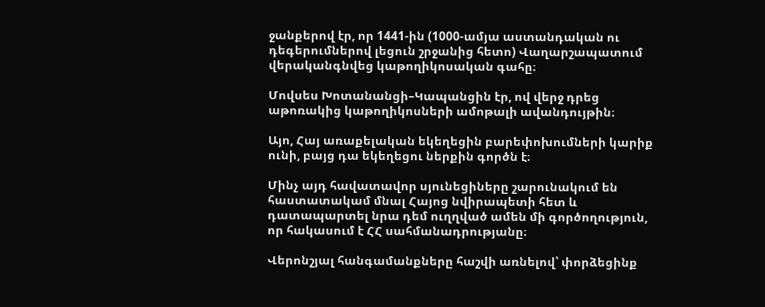ջանքերով էր, որ 1441-ին (1000-ամյա աստանդական ու դեգերումներով լեցուն շրջանից հետո) Վաղարշապատում վերականգնվեց կաթողիկոսական գահը։

Մովսես Խոտանանցի–Կապանցին էր, ով վերջ դրեց աթոռակից կաթողիկոսների ամոթալի ավանդույթին։

Այո, Հայ առաքելական եկեղեցին բարեփոխումների կարիք ունի, բայց դա եկեղեցու ներքին գործն է։

Մինչ այդ հավատավոր սյունեցիները շարունակում են հաստատակամ մնալ Հայոց նվիրապետի հետ և դատապարտել նրա դեմ ուղղված ամեն մի գործողություն, որ հակասում է ՀՀ սահմանադրությանը։

Վերոնշյալ հանգամանքները հաշվի առնելով՝ փորձեցինք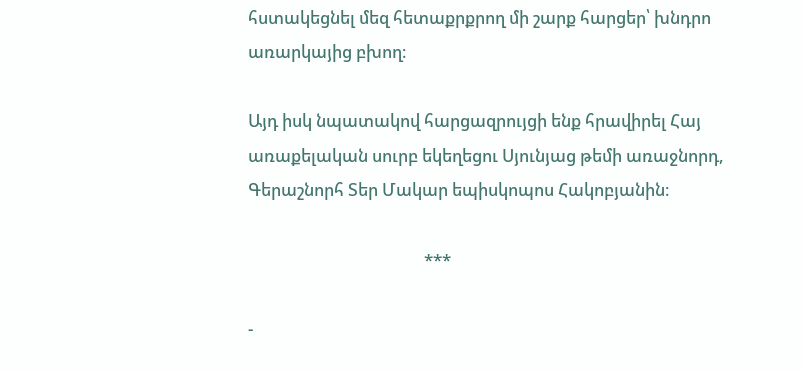հստակեցնել մեզ հետաքրքրող մի շարք հարցեր՝ խնդրո առարկայից բխող։

Այդ իսկ նպատակով հարցազրույցի ենք հրավիրել Հայ առաքելական սուրբ եկեղեցու Սյունյաց թեմի առաջնորդ, Գերաշնորհ Տեր Մակար եպիսկոպոս Հակոբյանին։

                                            ***

-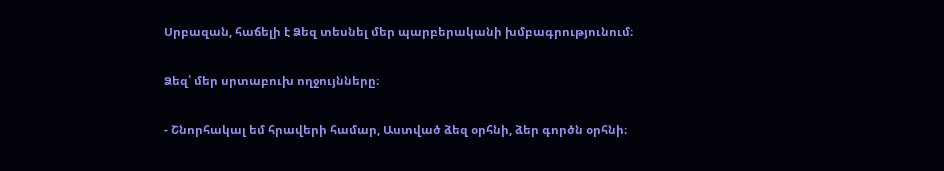Սրբազան, հաճելի է Ձեզ տեսնել մեր պարբերականի խմբագրությունում։

Ձեզ՝ մեր սրտաբուխ ողջույնները։

- Շնորհակալ եմ հրավերի համար, Աստված ձեզ օրհնի, ձեր գործն օրհնի։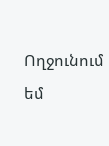Ողջունում եմ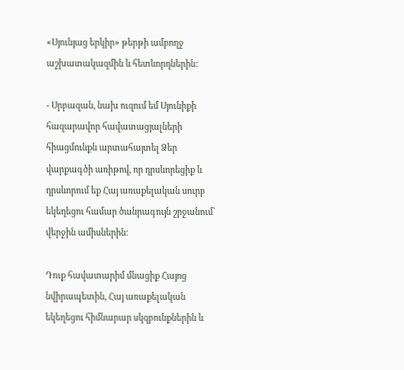«Սյունյաց երկիր» թերթի ամբողջ աշխատակազմին և հետևորդներին:

- Սրբազան, նախ ուզում եմ Սյունիքի հազարավոր հավատացյալների հիացմունքն արտահայտել Ձեր վարքագծի առիթով, որ դրսևորեցիք և դրսևորում եք Հայ առաքելական սուրբ եկեղեցու համար ծանրագույն շրջանում՝ վերջին ամիսներին։

Դուք հավատարիմ մնացիք Հայոց նվիրապետին, Հայ առաքելական եկեղեցու հիմնարար սկզբունքներին և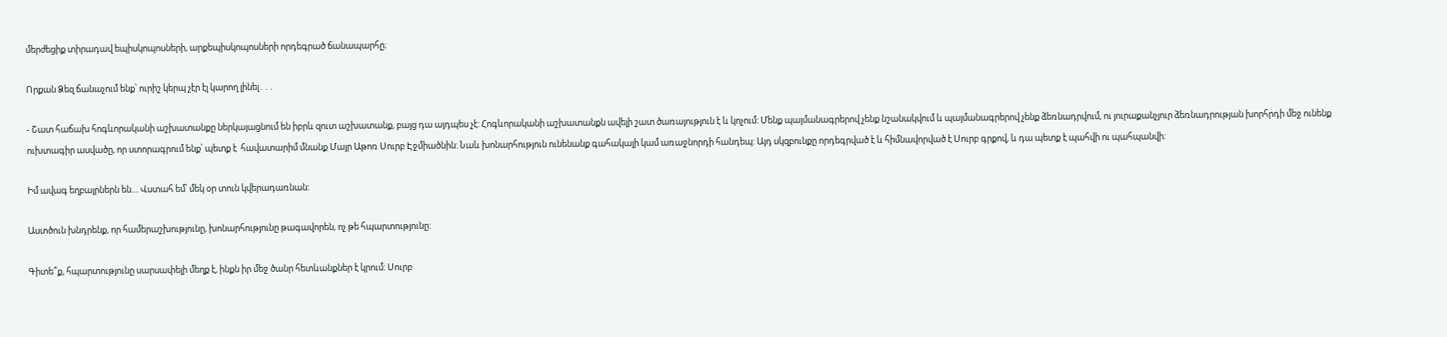մերժեցիք տիրադավ եպիսկոպոսների, արքեպիսկոպոսների որդեգրած ճանապարհը։

Որքան Ձեզ ճանաչում ենք՝ ուրիշ կերպ չէր էլ կարող լինել․․․

- Շատ հաճախ հոգևորականի աշխատանքը ներկայացնում են իբրև զուտ աշխատանք, բայց դա այդպես չէ: Հոգևորականի աշխատանքն ավելի շատ ծառայություն է և կոչում: Մենք պայմանագրերով չենք նշանակվում և պայմանագրերով չենք ձեռնադրվում, ու յուրաքանչյուր ձեռնադրության խորհրդի մեջ ունենք ուխտագիր ասվածը, որ ստորագրում ենք՝ պետք է  հավատարիմ մնանք Մայր Աթոռ Սուրբ Էջմիածնին: Նաև խոնարհություն ունենանք գահակալի կամ առաջնորդի հանդեպ: Այդ սկզբունքը որդեգրված է և հիմնավորված է Սուրբ գրքով, և դա պետք է պահվի ու պահպանվի:

Իմ ավագ եղբայրներն են… Վստահ եմ՝ մեկ օր տուն կվերադառնան:

Աստծուն խնդրենք, որ համերաշխությունը, խոնարհությունը թագավորեն, ոչ թե հպարտությունը:

Գիտե՞ք, հպարտությունը սարսափելի մեղք է, ինքն իր մեջ ծանր հետևանքներ է կրում: Սուրբ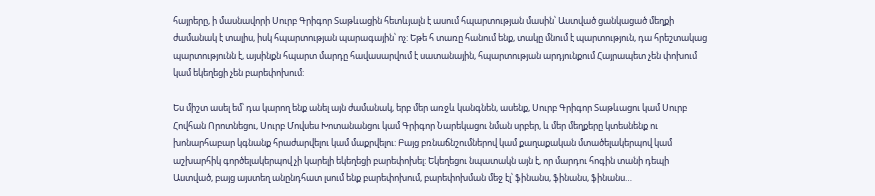հայրերը, ի մասնավորի Սուրբ Գրիգոր Տաթևացին հետևյալն է ասում հպարտության մասին՝ Աստված ցանկացած մեղքի ժամանակ է տալիս, իսկ հպարտության պարագային՝ ոչ: Եթե հ տառը հանում ենք, տակը մնում է պարտություն, դա հրեշտակաց պարտությունն է, այսինքն հպարտ մարդը հավասարվում է սատանային, հպարտության արդյունքում Հայրապետ չեն փոխում կամ եկեղեցի չեն բարեփոխում:

Ես միշտ ասել եմ՝ դա կարող ենք անել այն ժամանակ, երբ մեր առջև կանգնեն, ասենք, Սուրբ Գրիգոր Տաթևացու կամ Սուրբ Հովհան Որոտնեցու, Սուրբ Մովսես Խոտանանցու կամ Գրիգոր Նարեկացու նման սրբեր, և մեր մեղքերը կտեսնենք ու խոնարհաբար կգնանք հրաժարվելու կամ մաքրվելու: Բայց բռնաճնշումներով կամ քաղաքական մտածելակերպով կամ աշխարհիկ գործելակերպով չի կարելի եկեղեցի բարեփոխել: Եկեղեցու նպատակն այն է, որ մարդու հոգին տանի դեպի Աստված, բայց այստեղ անընդհատ լսում ենք բարեփոխում, բարեփոխման մեջ էլ՝ ֆինանս, ֆինանս, ֆինանս…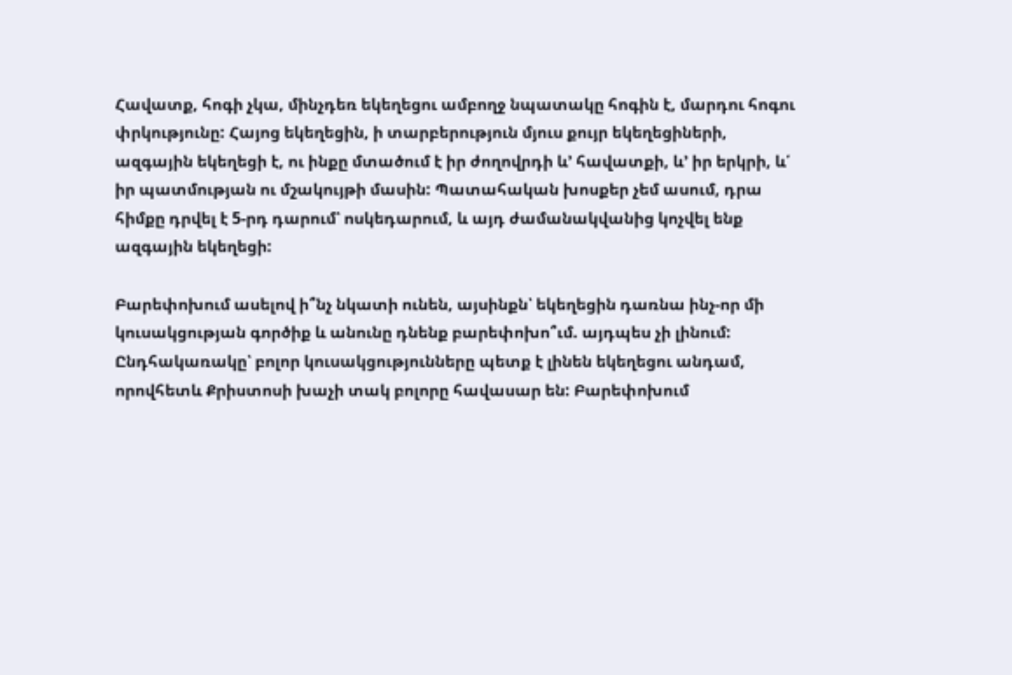Հավատք, հոգի չկա, մինչդեռ եկեղեցու ամբողջ նպատակը հոգին է, մարդու հոգու փրկությունը: Հայոց եկեղեցին, ի տարբերություն մյուս քույր եկեղեցիների, ազգային եկեղեցի է, ու ինքը մտածում է իր ժողովրդի և’ հավատքի, և’ իր երկրի, և՛ իր պատմության ու մշակույթի մասին: Պատահական խոսքեր չեմ ասում, դրա հիմքը դրվել է 5-րդ դարում՝ ոսկեդարում, և այդ ժամանակվանից կոչվել ենք ազգային եկեղեցի:

Բարեփոխում ասելով ի՞նչ նկատի ունեն, այսինքն՝ եկեղեցին դառնա ինչ-որ մի կուսակցության գործիք և անունը դնենք բարեփոխո՞ւմ. այդպես չի լինում: Ընդհակառակը՝ բոլոր կուսակցությունները պետք է լինեն եկեղեցու անդամ, որովհետև Քրիստոսի խաչի տակ բոլորը հավասար են: Բարեփոխում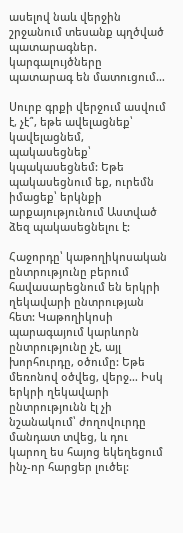ասելով նաև վերջին շրջանում տեսանք պղծված պատարագներ. կարգալույծները պատարագ են մատուցում…

Սուրբ գրքի վերջում ասվում է, չէ՞, եթե ավելացնեք՝ կավելացնեմ, պակասեցնեք՝ կպակասեցնեմ: Եթե պակասեցնում եք, ուրեմն իմացեք՝ երկնքի արքայությունում Աստված ձեզ պակասեցնելու է:

Հաջորդը՝ կաթողիկոսական ընտրությունը բերում հավասարեցնում են երկրի ղեկավարի ընտրության հետ: Կաթողիկոսի պարագայում կարևորն ընտրությունը չէ, այլ խորհուրդը, օծումը: Եթե մեռոնով օծվեց, վերջ… Իսկ երկրի ղեկավարի ընտրությունն էլ չի նշանակում՝ ժողովուրդը մանդատ տվեց, և դու կարող ես հայոց եկեղեցում ինչ-որ հարցեր լուծել: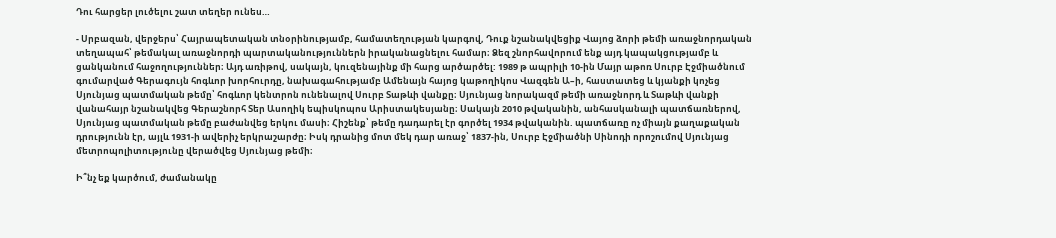Դու հարցեր լուծելու շատ տեղեր ունես…

- Սրբազան, վերջերս՝ Հայրապետական տնօրինությամբ, համատեղության կարգով, Դուք նշանակվեցիք Վայոց ձորի թեմի առաջնորդական տեղապահ՝ թեմակալ առաջնորդի պարտականություններն իրականացնելու համար։ Ձեզ շնորհավորում ենք այդ կապակցությամբ և ցանկանում հաջողություններ։ Այդ առիթով, սակայն, կուզենայինք մի հարց արծարծել: 1989 թ ապրիլի 10-ին Մայր աթոռ Սուրբ Էջմիածնում գումարված Գերագույն հոգևոր խորհուրդը, նախագահությամբ Ամենայն հայոց կաթողիկոս Վազգեն Ա–ի, հաստատեց և կյանքի կոչեց Սյունյաց պատմական թեմը՝ հոգևոր կենտրոն ունենալով Սուրբ Տաթևի վանքը։ Սյունյաց նորակազմ թեմի առաջնորդ և Տաթևի վանքի վանահայր նշանակվեց Գերաշնորհ Տեր Ասողիկ եպիսկոպոս Արիստակեսյանը։ Սակայն 2010 թվականին, անհասկանալի պատճառներով, Սյունյաց պատմական թեմը բաժանվեց երկու մասի։ Հիշենք՝ թեմը դադարել էր գործել 1934 թվականին. պատճառը ոչ միայն քաղաքական դրությունն էր, այլև 1931-ի ավերիչ երկրաշարժը։ Իսկ դրանից մոտ մեկ դար առաջ՝ 1837-ին, Սուրբ Էջմիածնի Սինոդի որոշումով Սյունյաց մետրոպոլիտությունը վերածվեց Սյունյաց թեմի։

Ի՞նչ եք կարծում, ժամանակը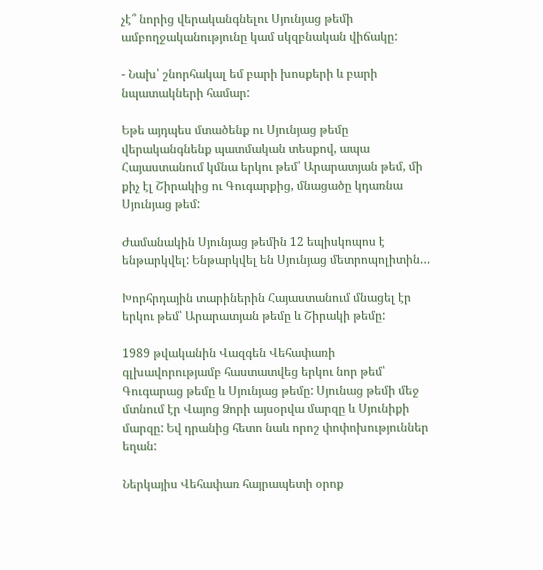չէ՞ նորից վերականգնելու Սյունյաց թեմի ամբողջականությունը կամ սկզբնական վիճակը:

- Նախ՝ շնորհակալ եմ բարի խոսքերի և բարի նպատակների համար:

Եթե այդպես մտածենք ու Սյունյաց թեմը վերականգնենք պատմական տեսքով, ապա Հայաստանում կմնա երկու թեմ՝ Արարատյան թեմ, մի քիչ էլ Շիրակից ու Գուգարքից, մնացածը կդառնա Սյունյաց թեմ:

Ժամանակին Սյունյաց թեմին 12 եպիսկոպոս է ենթարկվել: Ենթարկվել են Սյունյաց մետրոպոլիտին…

Խորհրդային տարիներին Հայաստանում մնացել էր երկու թեմ՝ Արարատյան թեմը և Շիրակի թեմը:

1989 թվականին Վազգեն Վեհափառի գլխավորությամբ հաստատվեց երկու նոր թեմ՝ Գուգարաց թեմը և Սյունյաց թեմը: Սյունաց թեմի մեջ մտնում էր Վայոց Ձորի այսօրվա մարզը և Սյունիքի մարզը: Եվ դրանից հետո նաև որոշ փոփոխություններ եղան:

Ներկայիս Վեհափառ հայրապետի օրոք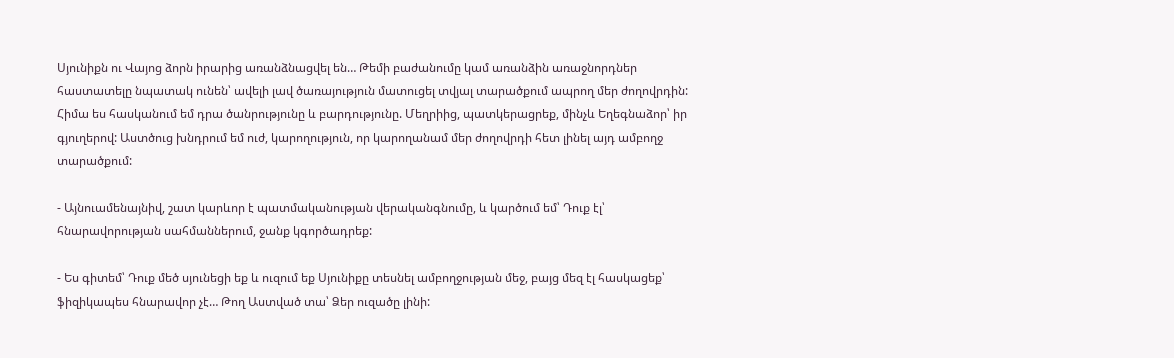Սյունիքն ու Վայոց ձորն իրարից առանձնացվել են… Թեմի բաժանումը կամ առանձին առաջնորդներ հաստատելը նպատակ ունեն՝ ավելի լավ ծառայություն մատուցել տվյալ տարածքում ապրող մեր ժողովրդին: Հիմա ես հասկանում եմ դրա ծանրությունը և բարդությունը. Մեղրիից, պատկերացրեք, մինչև Եղեգնաձոր՝ իր գյուղերով: Աստծուց խնդրում եմ ուժ, կարողություն, որ կարողանամ մեր ժողովրդի հետ լինել այդ ամբողջ տարածքում:

- Այնուամենայնիվ, շատ կարևոր է պատմականության վերականգնումը, և կարծում եմ՝ Դուք էլ՝ հնարավորության սահմաններում, ջանք կգործադրեք:

- Ես գիտեմ՝ Դուք մեծ սյունեցի եք և ուզում եք Սյունիքը տեսնել ամբողջության մեջ, բայց մեզ էլ հասկացեք՝ ֆիզիկապես հնարավոր չէ… Թող Աստված տա՝ Ձեր ուզածը լինի: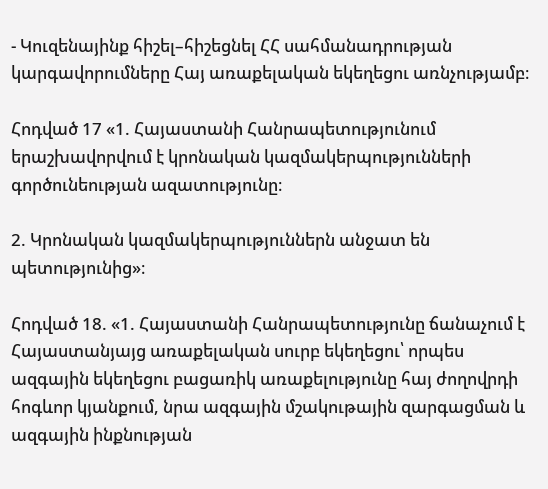- Կուզենայինք հիշել–հիշեցնել ՀՀ սահմանադրության կարգավորումները Հայ առաքելական եկեղեցու առնչությամբ։

Հոդված 17 «1. Հայաստանի Հանրապետությունում երաշխավորվում է կրոնական կազմակերպությունների գործունեության ազատությունը։

2. Կրոնական կազմակերպություններն անջատ են պետությունից»։

Հոդված 18. «1. Հայաստանի Հանրապետությունը ճանաչում է Հայաստանյայց առաքելական սուրբ եկեղեցու՝ որպես ազգային եկեղեցու բացառիկ առաքելությունը հայ ժողովրդի հոգևոր կյանքում, նրա ազգային մշակութային զարգացման և ազգային ինքնության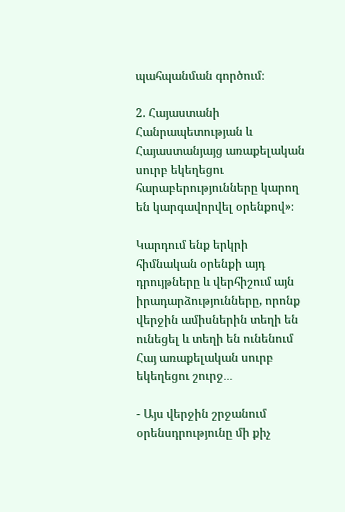պահպանման գործում։

2. Հայաստանի Հանրապետության և Հայաստանյայց առաքելական սուրբ եկեղեցու հարաբերությունները կարող են կարգավորվել օրենքով»։

Կարդում ենք երկրի հիմնական օրենքի այդ դրույթները և վերհիշում այն իրադարձությունները, որոնք վերջին ամիսներին տեղի են ունեցել և տեղի են ունենում Հայ առաքելական սուրբ եկեղեցու շուրջ․․․

- Այս վերջին շրջանում օրենսդրությունը մի քիչ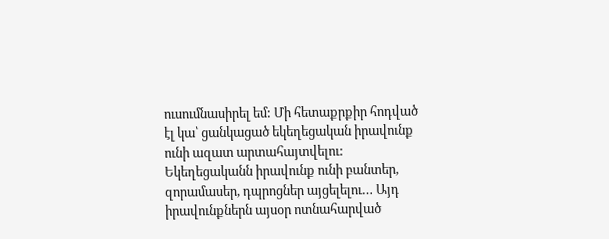ուսումնասիրել եմ: Մի հետաքրքիր հոդված էլ կա՝ ցանկացած եկեղեցական իրավունք ունի ազատ արտահայտվելու: Եկեղեցականն իրավունք ունի բանտեր, զորամասեր, դպրոցներ այցելելու… Այդ իրավունքներն այսօր ոտնահարված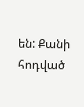են: Քանի հոդված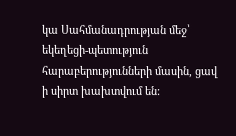կա Սահմանադրության մեջ՝  եկեղեցի-պետություն հարաբերությունների մասին, ցավ ի սիրտ խախտվում են: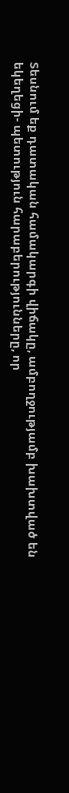Տեսնում եք դատական համակարգի վիճակը, ամբողջությամբ խախտված են եկեղեցի- պետություն հարաբերությունները, որ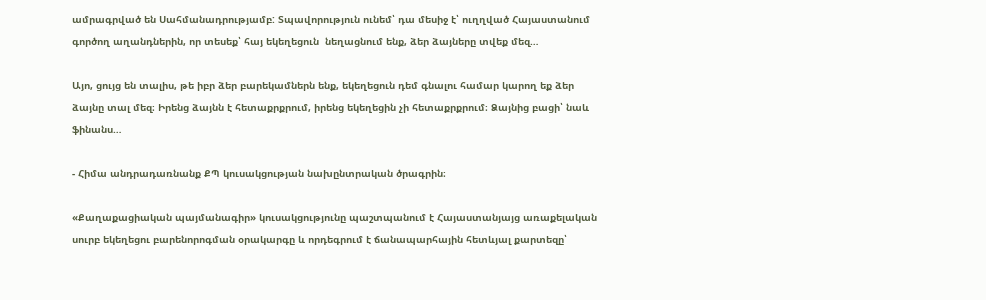ամրագրված են Սահմանադրությամբ: Տպավորություն ունեմ՝ դա մեսիջ է՝ ուղղված Հայաստանում գործող աղանդներին, որ տեսեք՝ հայ եկեղեցուն  նեղացնում ենք, ձեր ձայները տվեք մեզ…

Այո, ցույց են տալիս, թե իբր ձեր բարեկամներն ենք, եկեղեցուն դեմ գնալու համար կարող եք ձեր ձայնը տալ մեզ։ Իրենց ձայնն է հետաքրքրում, իրենց եկեղեցին չի հետաքրքրում։ Ձայնից բացի՝ նաև ֆինանս…

- Հիմա անդրադառնանք ՔՊ կուսակցության նախընտրական ծրագրին։

«Քաղաքացիական պայմանագիր» կուսակցությունը պաշտպանում է Հայաստանյայց առաքելական սուրբ եկեղեցու բարենորոգման օրակարգը և որդեգրում է ճանապարհային հետևյալ քարտեզը՝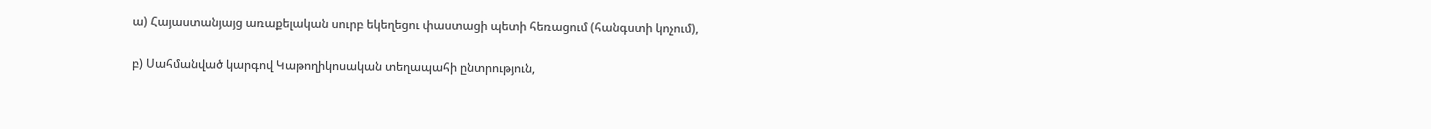ա) Հայաստանյայց առաքելական սուրբ եկեղեցու փաստացի պետի հեռացում (հանգստի կոչում),

բ) Սահմանված կարգով Կաթողիկոսական տեղապահի ընտրություն,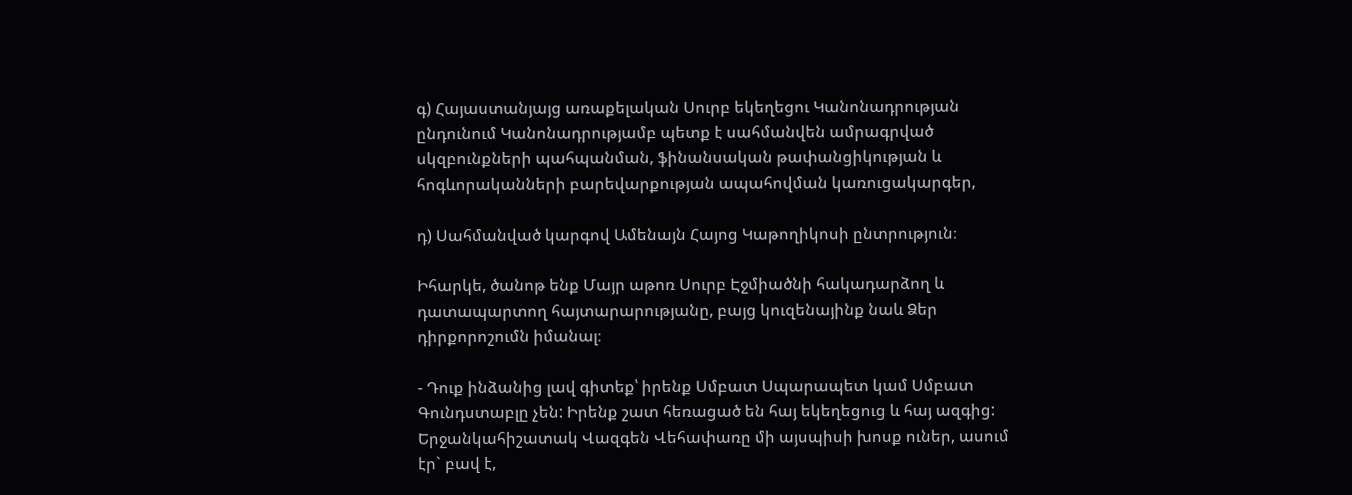գ) Հայաստանյայց առաքելական Սուրբ եկեղեցու Կանոնադրության ընդունում Կանոնադրությամբ պետք է սահմանվեն ամրագրված սկզբունքների պահպանման, ֆինանսական թափանցիկության և հոգևորականների բարեվարքության ապահովման կառուցակարգեր,

դ) Սահմանված կարգով Ամենայն Հայոց Կաթողիկոսի ընտրություն։

Իհարկե, ծանոթ ենք Մայր աթոռ Սուրբ Էջմիածնի հակադարձող և դատապարտող հայտարարությանը, բայց կուզենայինք նաև Ձեր դիրքորոշումն իմանալ։

- Դուք ինձանից լավ գիտեք՝ իրենք Սմբատ Սպարապետ կամ Սմբատ Գունդստաբլը չեն: Իրենք շատ հեռացած են հայ եկեղեցուց և հայ ազգից: Երջանկահիշատակ Վազգեն Վեհափառը մի այսպիսի խոսք ուներ, ասում էր` բավ է,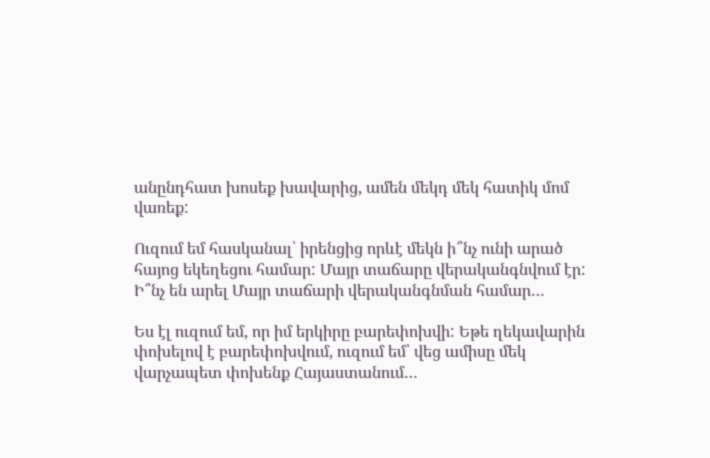անընդհատ խոսեք խավարից, ամեն մեկդ մեկ հատիկ մոմ վառեք:

Ուզում եմ հասկանալ՝ իրենցից որևէ մեկն ի՞նչ ունի արած հայոց եկեղեցու համար: Մայր տաճարը վերականգնվում էր: Ի՞նչ են արել Մայր տաճարի վերականգնման համար…

Ես էլ ուզում եմ, որ իմ երկիրը բարեփոխվի: Եթե ղեկավարին փոխելով է բարեփոխվում, ուզում եմ՝ վեց ամիսը մեկ վարչապետ փոխենք Հայաստանում…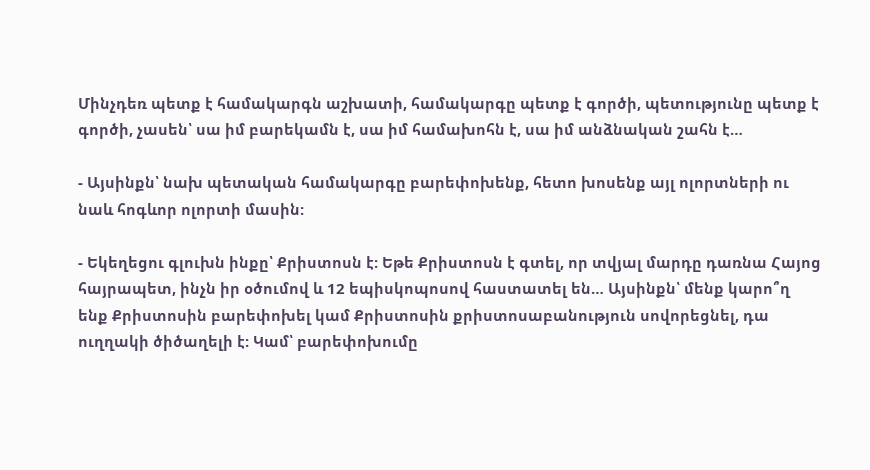Մինչդեռ պետք է համակարգն աշխատի, համակարգը պետք է գործի, պետությունը պետք է գործի, չասեն՝ սա իմ բարեկամն է, սա իմ համախոհն է, սա իմ անձնական շահն է…

- Այսինքն՝ նախ պետական համակարգը բարեփոխենք, հետո խոսենք այլ ոլորտների ու նաև հոգևոր ոլորտի մասին:

- Եկեղեցու գլուխն ինքը՝ Քրիստոսն է: Եթե Քրիստոսն է գտել, որ տվյալ մարդը դառնա Հայոց հայրապետ, ինչն իր օծումով և 12 եպիսկոպոսով հաստատել են… Այսինքն՝ մենք կարո՞ղ ենք Քրիստոսին բարեփոխել կամ Քրիստոսին քրիստոսաբանություն սովորեցնել, դա ուղղակի ծիծաղելի է: Կամ՝ բարեփոխումը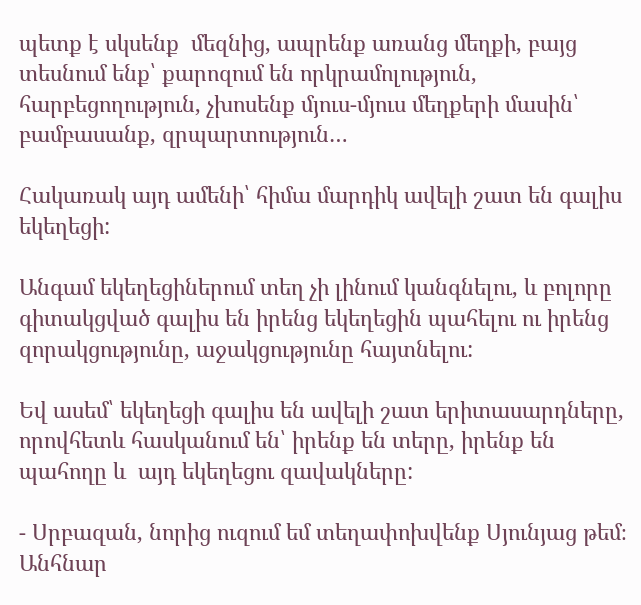պետք է սկսենք  մեզնից, ապրենք առանց մեղքի, բայց տեսնում ենք՝ քարոզում են որկրամոլություն, հարբեցողություն, չխոսենք մյուս-մյուս մեղքերի մասին՝ բամբասանք, զրպարտություն…

Հակառակ այդ ամենի՝ հիմա մարդիկ ավելի շատ են գալիս եկեղեցի:

Անգամ եկեղեցիներում տեղ չի լինում կանգնելու, և բոլորը գիտակցված գալիս են իրենց եկեղեցին պահելու ու իրենց զորակցությունը, աջակցությունը հայտնելու:

Եվ ասեմ՝ եկեղեցի գալիս են ավելի շատ երիտասարդները, որովհետև հասկանում են՝ իրենք են տերը, իրենք են պահողը և  այդ եկեղեցու զավակները:

- Սրբազան, նորից ուզում եմ տեղափոխվենք Սյունյաց թեմ։ Անհնար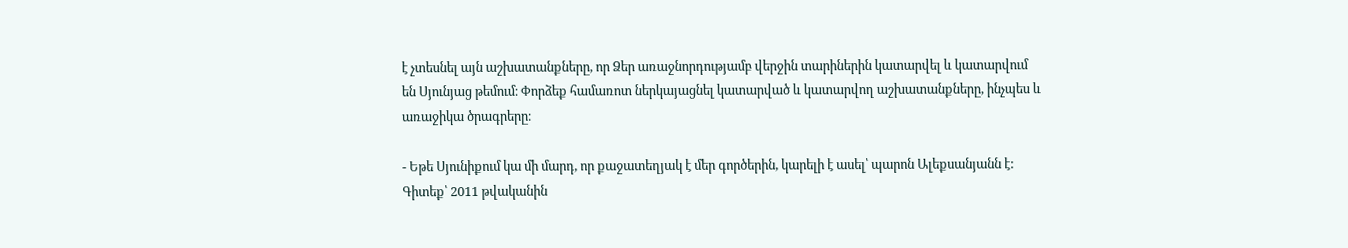է չտեսնել այն աշխատանքները, որ Ձեր առաջնորդությամբ վերջին տարիներին կատարվել և կատարվում են Սյունյաց թեմում։ Փորձեք համառոտ ներկայացնել կատարված և կատարվող աշխատանքները, ինչպես և առաջիկա ծրագրերը։

- Եթե Սյունիքում կա մի մարդ, որ քաջատեղյակ է մեր գործերին, կարելի է ասել՝ պարոն Ալեքսանյանն է: Գիտեք՝ 2011 թվականին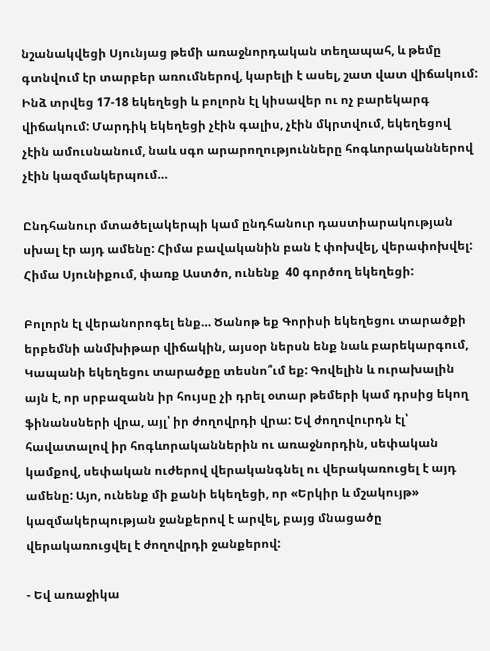նշանակվեցի Սյունյաց թեմի առաջնորդական տեղապահ, և թեմը գտնվում էր տարբեր առումներով, կարելի է ասել, շատ վատ վիճակում: Ինձ տրվեց 17-18 եկեղեցի և բոլորն էլ կիսավեր ու ոչ բարեկարգ վիճակում: Մարդիկ եկեղեցի չէին գալիս, չէին մկրտվում, եկեղեցով չէին ամուսնանում, նաև սգո արարողությունները հոգևորականներով չէին կազմակերպում…

Ընդհանուր մտածելակերպի կամ ընդհանուր դաստիարակության սխալ էր այդ ամենը: Հիմա բավականին բան է փոխվել, վերափոխվել: Հիմա Սյունիքում, փառք Աստծո, ունենք  40 գործող եկեղեցի:

Բոլորն էլ վերանորոգել ենք… Ծանոթ եք Գորիսի եկեղեցու տարածքի երբեմնի անմխիթար վիճակին, այսօր ներսն ենք նաև բարեկարգում, Կապանի եկեղեցու տարածքը տեսնո՞ւմ եք: Գովելին և ուրախալին այն է, որ սրբազանն իր հույսը չի դրել օտար թեմերի կամ դրսից եկող ֆինանսների վրա, այլ՝ իր ժողովրդի վրա: Եվ ժողովուրդն էլ՝ հավատալով իր հոգևորականներին ու առաջնորդին, սեփական կամքով, սեփական ուժերով վերականգնել ու վերակառուցել է այդ ամենը: Այո, ունենք մի քանի եկեղեցի, որ «Երկիր և մշակույթ» կազմակերպության ջանքերով է արվել, բայց մնացածը վերակառուցվել է ժողովրդի ջանքերով:

- Եվ առաջիկա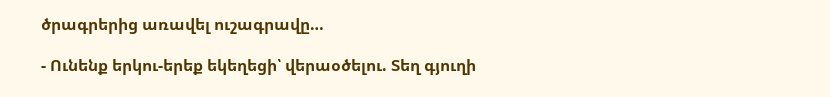ծրագրերից առավել ուշագրավը…

- Ունենք երկու-երեք եկեղեցի՝ վերաօծելու. Տեղ գյուղի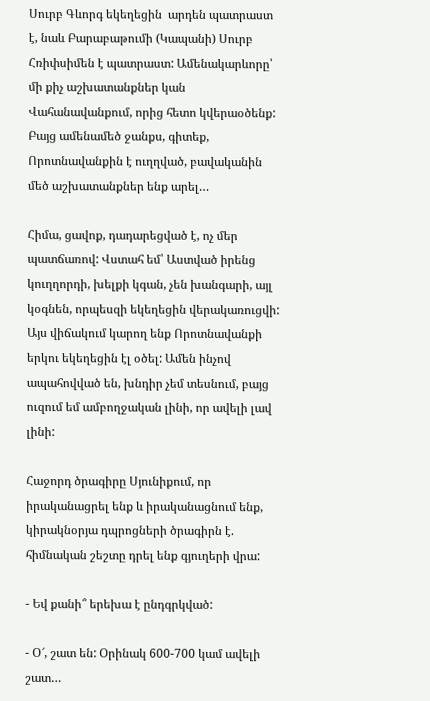Սուրբ Գևորգ եկեղեցին  արդեն պատրաստ է, նաև Բարաբաթումի (Կապանի) Սուրբ Հռիփսիմեն է պատրաստ: Ամենակարևորը՝ մի քիչ աշխատանքներ կան Վահանավանքում, որից հետո կվերաօծենք: Բայց ամենամեծ ջանքս, գիտեք, Որոտնավանքին է ուղղված, բավականին մեծ աշխատանքներ ենք արել…

Հիմա, ցավոք, դադարեցված է, ոչ մեր պատճառով: Վստահ եմ՝ Աստված իրենց կուղղորդի, խելքի կգան, չեն խանգարի, այլ կօգնեն, որպեսզի եկեղեցին վերակառուցվի: Այս վիճակում կարող ենք Որոտնավանքի երկու եկեղեցին էլ օծել: Ամեն ինչով ապահովված են, խնդիր չեմ տեսնում, բայց ուզում եմ ամբողջական լինի, որ ավելի լավ լինի:

Հաջորդ ծրագիրը Սյունիքում, որ իրականացրել ենք և իրականացնում ենք, կիրակնօրյա դպրոցների ծրագիրն է. հիմնական շեշտը դրել ենք գյուղերի վրա:

- Եվ քանի՞ երեխա է ընդգրկված:

- Օ՜, շատ են: Օրինակ 600-700 կամ ավելի շատ…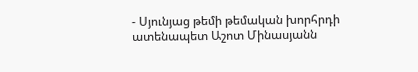- Սյունյաց թեմի թեմական խորհրդի ատենապետ Աշոտ Մինասյանն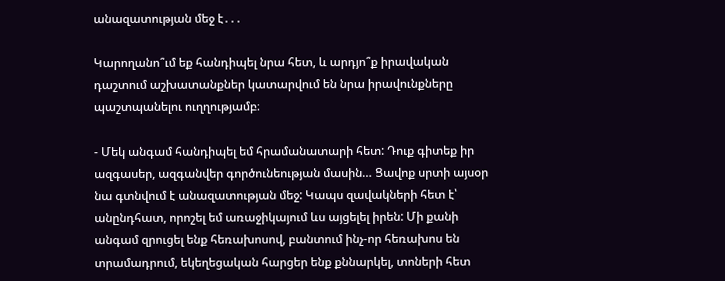անազատության մեջ է․․․

Կարողանո՞ւմ եք հանդիպել նրա հետ, և արդյո՞ք իրավական դաշտում աշխատանքներ կատարվում են նրա իրավունքները պաշտպանելու ուղղությամբ։

- Մեկ անգամ հանդիպել եմ հրամանատարի հետ: Դուք գիտեք իր ազգասեր, ազգանվեր գործունեության մասին… Ցավոք սրտի այսօր նա գտնվում է անազատության մեջ: Կապս զավակների հետ է՝ անընդհատ, որոշել եմ առաջիկայում ևս այցելել իրեն: Մի քանի անգամ զրուցել ենք հեռախոսով, բանտում ինչ-որ հեռախոս են տրամադրում, եկեղեցական հարցեր ենք քննարկել, տոների հետ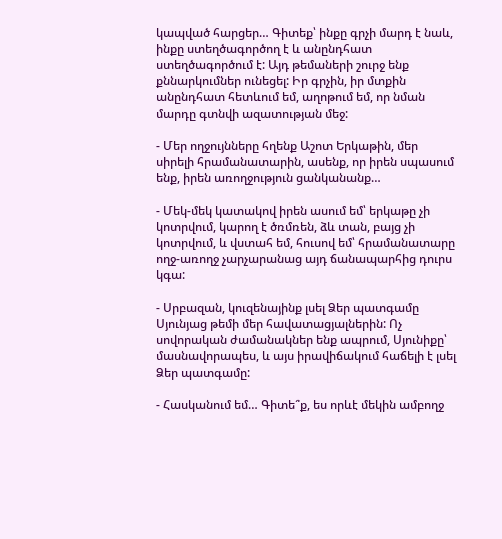կապված հարցեր… Գիտեք՝ ինքը գրչի մարդ է նաև, ինքը ստեղծագործող է և անընդհատ ստեղծագործում է: Այդ թեմաների շուրջ ենք քննարկումներ ունեցել: Իր գրչին, իր մտքին անընդհատ հետևում եմ, աղոթում եմ, որ նման մարդը գտնվի ազատության մեջ:

- Մեր ողջույնները հղենք Աշոտ Երկաթին, մեր սիրելի հրամանատարին, ասենք, որ իրեն սպասում ենք, իրեն առողջություն ցանկանանք…

- Մեկ-մեկ կատակով իրեն ասում եմ՝ երկաթը չի կոտրվում, կարող է ծռմռեն, ձև տան, բայց չի կոտրվում, և վստահ եմ, հուսով եմ՝ հրամանատարը ողջ-առողջ չարչարանաց այդ ճանապարհից դուրս կգա:

- Սրբազան, կուզենայինք լսել Ձեր պատգամը Սյունյաց թեմի մեր հավատացյալներին: Ոչ սովորական ժամանակներ ենք ապրում, Սյունիքը՝ մասնավորապես, և այս իրավիճակում հաճելի է լսել Ձեր պատգամը:

- Հասկանում եմ… Գիտե՞ք, ես որևէ մեկին ամբողջ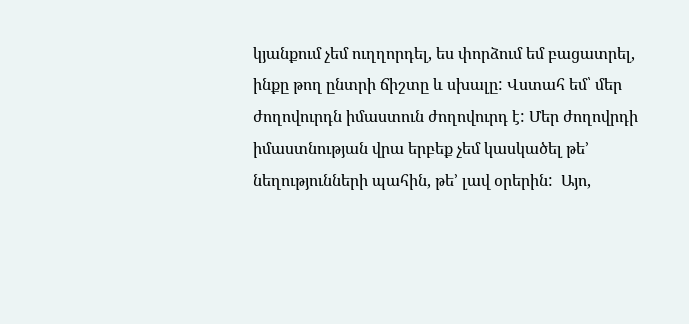կյանքում չեմ ուղղորդել, ես փորձում եմ բացատրել, ինքը թող ընտրի ճիշտը և սխալը: Վստահ եմ՝ մեր ժողովուրդն իմաստուն ժողովուրդ է: Մեր ժողովրդի իմաստնության վրա երբեք չեմ կասկածել թե’ նեղությունների պահին, թե’ լավ օրերին:  Այո,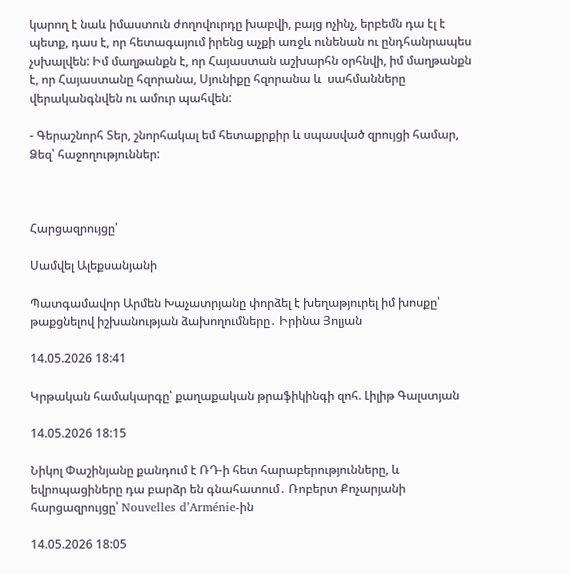կարող է նաև իմաստուն ժողովուրդը խաբվի, բայց ոչինչ, երբեմն դա էլ է պետք, դաս է, որ հետագայում իրենց աչքի առջև ունենան ու ընդհանրապես չսխալվեն: Իմ մաղթանքն է, որ Հայաստան աշխարհն օրհնվի, իմ մաղթանքն է, որ Հայաստանը հզորանա, Սյունիքը հզորանա և  սահմանները վերականգնվեն ու ամուր պահվեն:

- Գերաշնորհ Տեր, շնորհակալ եմ հետաքրքիր և սպասված զրույցի համար, Ձեզ՝ հաջողություններ:



Հարցազրույցը՝

Սամվել Ալեքսանյանի

Պատգամավոր Արմեն Խաչատրյանը փորձել է խեղաթյուրել իմ խոսքը՝ թաքցնելով իշխանության ձախողումները․ Իրինա Յոլյան

14.05.2026 18:41

Կրթական համակարգը՝ քաղաքական թրաֆիկինգի զոհ. Լիլիթ Գալստյան

14.05.2026 18:15

Նիկոլ Փաշինյանը քանդում է ՌԴ-ի հետ հարաբերությունները, և եվրոպացիները դա բարձր են գնահատում․ Ռոբերտ Քոչարյանի հարցազրույցը՝ Nouvelles d’Arménie-ին

14.05.2026 18:05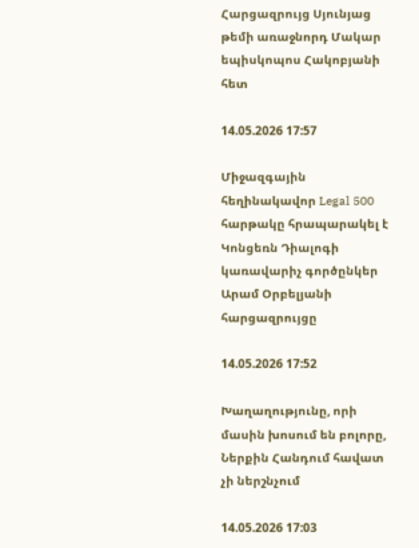Հարցազրույց Սյունյաց թեմի առաջնորդ Մակար եպիսկոպոս Հակոբյանի հետ

14.05.2026 17:57

Միջազգային հեղինակավոր Legal 500 հարթակը հրապարակել է Կոնցեռն Դիալոգի կառավարիչ գործընկեր Արամ Օրբելյանի հարցազրույցը

14.05.2026 17:52

Խաղաղությունը, որի մասին խոսում են բոլորը, Ներքին Հանդում հավատ չի ներշնչում

14.05.2026 17:03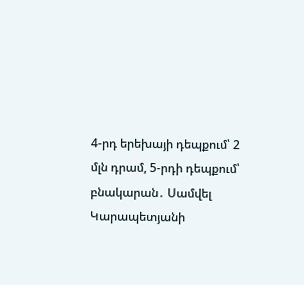4-րդ երեխայի դեպքում՝ 2 մլն դրամ, 5-րդի դեպքում՝ բնակարան․ Սամվել Կարապետյանի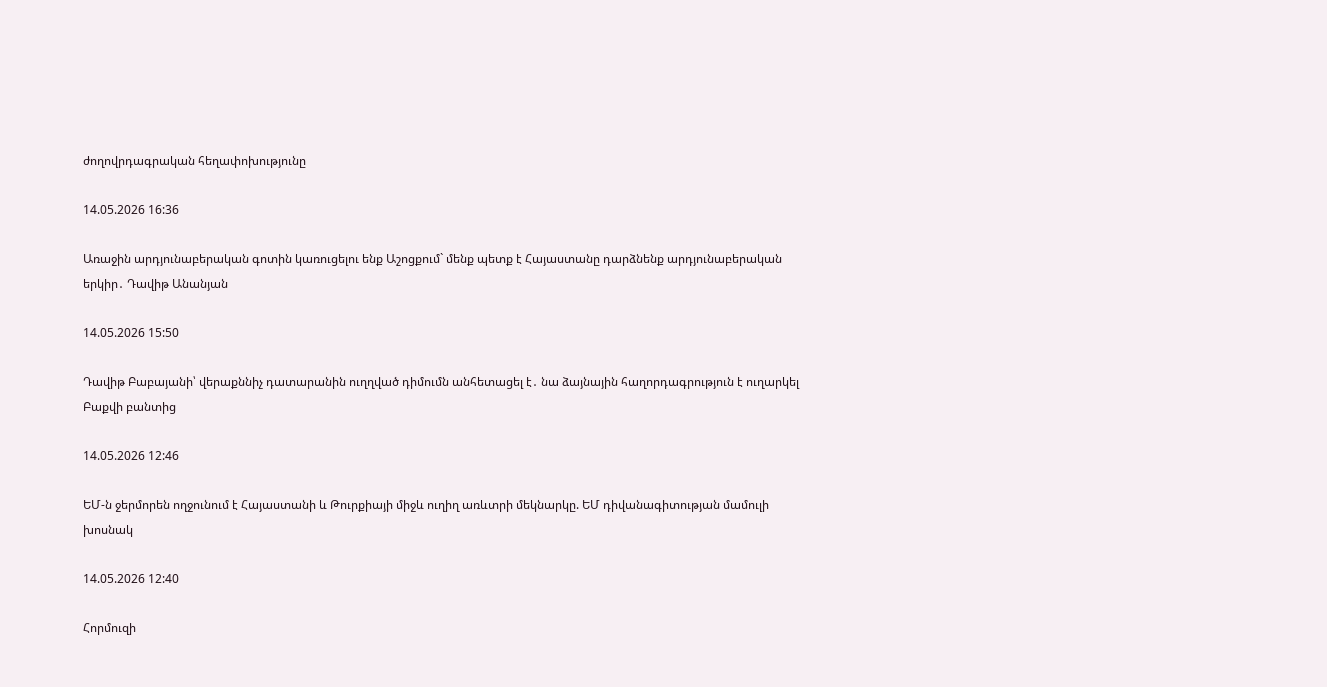ժողովրդագրական հեղափոխությունը

14.05.2026 16:36

Առաջին արդյունաբերական գոտին կառուցելու ենք Աշոցքում` մենք պետք է Հայաստանը դարձնենք արդյունաբերական երկիր․ Դավիթ Անանյան

14.05.2026 15:50

Դավիթ Բաբայանի՝ վերաքննիչ դատարանին ուղղված դիմումն անհետացել է․ նա ձայնային հաղորդագրություն է ուղարկել Բաքվի բանտից

14.05.2026 12:46

ԵՄ-ն ջերմորեն ողջունում է Հայաստանի և Թուրքիայի միջև ուղիղ առևտրի մեկնարկը. ԵՄ դիվանագիտության մամուլի խոսնակ

14.05.2026 12:40

Հորմուզի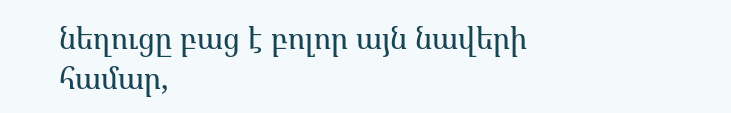նեղուցը բաց է բոլոր այն նավերի համար,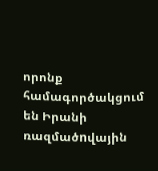որոնք համագործակցում են Իրանի ռազմածnվային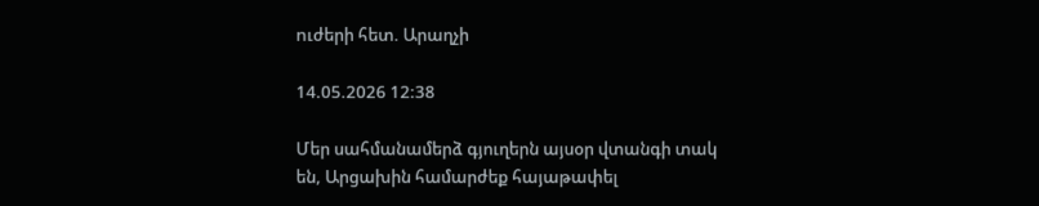nւժերի հետ. Արաղչի

14.05.2026 12:38

Մեր սահմանամերձ գյուղերն այսօր վտանգի տակ են, Արցախին համարժեք հայաթափել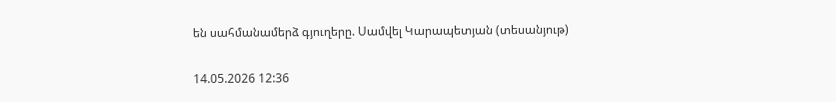են սահմանամերձ գյուղերը. Սամվել Կարապետյան (տեսանյութ)

14.05.2026 12:36